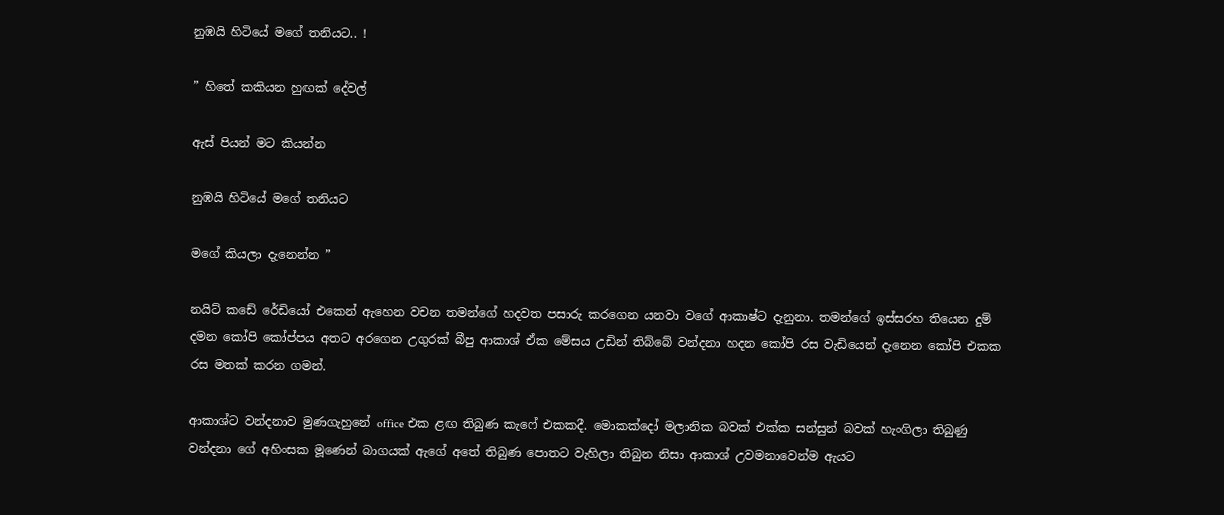නුඹයි හිටියේ මගේ තනියට.. !

” හිතේ කකියන හුඟක් දේවල්

ඇස් පියන් මට කියන්න

නුඹයි හිටියේ මගේ තනියට

මගේ කියලා දැනෙන්න ”

නයිට් කඩේ රේඩියෝ එකෙන් ඇහෙන වචන තමන්ගේ හදවත පසාරු කරගෙන යනවා වගේ ආකාෂ්ට දැනුනා. තමන්ගේ ඉස්සරහ තියෙන දුම් දමන කෝපි කෝප්පය අතට අරගෙන උගුරක් බීපු ආකාශ් ඒක මේසය උඩින් තිබ්බේ වන්දනා හදන කෝපි රස වැඩියෙන් දැනෙන කෝපි එකක රස මතක් කරන ගමන්.

ආකාශ්ට වන්දනාව මුණගැහුනේ office එක ළඟ තිබුණ කැෆේ එකකදී. මොකක්දෝ මලානික බවක් එක්ක සන්සුන් බවක් හැංගිලා තිබුණු වන්දනා ගේ අහිංසක මූණෙන් බාගයක් ඇගේ අතේ තිබුණ පොතට වැහිලා තිබුන නිසා ආකාශ් උවමනාවෙන්ම ඇයට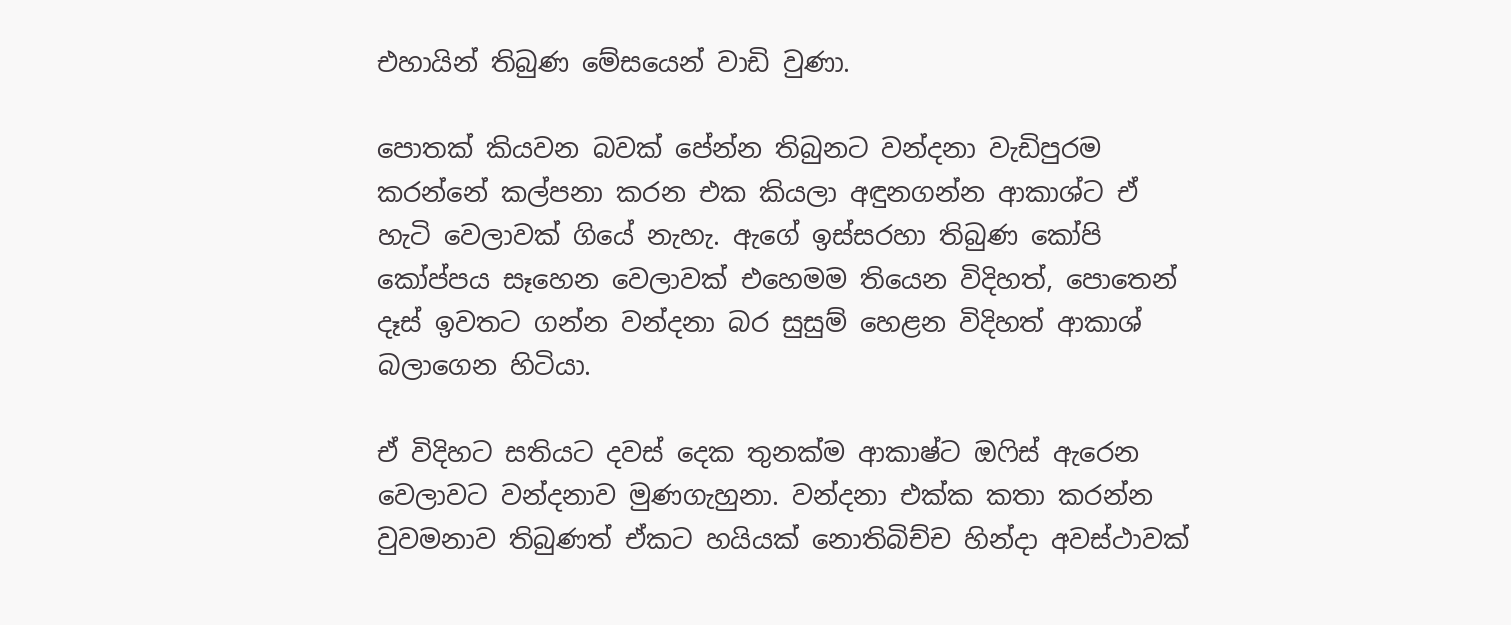එහායින් තිබුණ මේසයෙන් වාඩි වුණා.

පොතක් කියවන බවක් පේන්න තිබුනට වන්දනා වැඩිපුරම කරන්නේ කල්පනා කරන එක කියලා අඳුනගන්න ආකාශ්ට ඒ හැටි වෙලාවක් ගියේ නැහැ. ඇගේ ඉස්සරහා තිබුණ කෝපි කෝප්පය සෑහෙන වෙලාවක් එහෙමම තියෙන විදිහත්, පොතෙන් දෑස් ඉවතට ගන්න වන්දනා බර සුසුම් හෙළන විදිහත් ආකාශ් බලාගෙන හිටියා.

ඒ විදිහට සතියට දවස් දෙක තුනක්ම ආකාෂ්ට ඔෆිස් ඇරෙන වෙලාවට වන්දනාව මුණගැහුනා. වන්දනා එක්ක කතා කරන්න වුවමනාව තිබුණත් ඒකට හයියක් නොතිබිච්ච හින්දා අවස්ථාවක්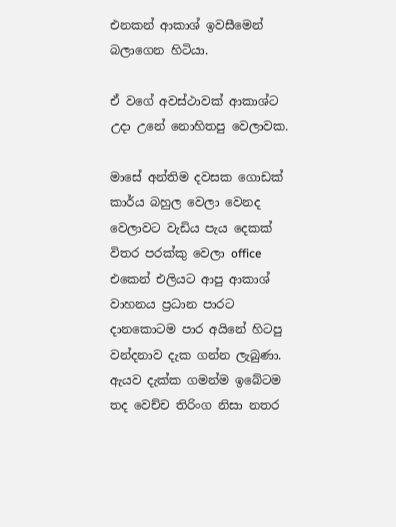එනකන් ආකාශ් ඉවසීමෙන් බලාගෙන හිටියා.

ඒ වගේ අවස්ථාවක් ආකාශ්ට උදා උනේ නොහිතපු වෙලාවක.

මාසේ අන්තිම දවසක ගොඩක් කාර්ය බහුල වෙලා වෙනද වෙලාවට වැඩිය පැය දෙකක් විතර පරක්කු වෙලා office එකෙන් එලියට ආපු ආකාශ් වාහනය ප්‍රධාන පාරට දානකොටම පාර අයිනේ හිටපු වන්දනාව දැක ගන්න ලැබුණා. ඇයව දැක්ක ගමන්ම ඉබේටම තද වෙච්ච තිරිංග නිසා නතර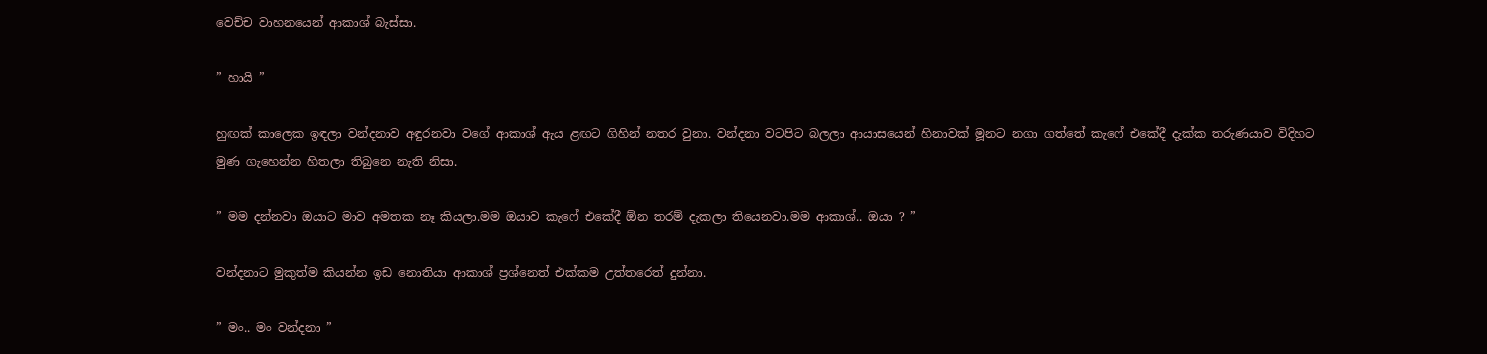වෙච්ච වාහනයෙන් ආකාශ් බැස්සා.

” හායි ”

හුඟක් කාලෙක ඉඳලා වන්දනාව අඳුරනවා වගේ ආකාශ් ඇය ළඟට ගිහින් නතර වුනා. වන්දනා වටපිට බලලා ආයාසයෙන් හිනාවක් මූනට නගා ගත්තේ කැෆේ එකේදී දැක්ක තරුණයාව විදිහට මුණ ගැහෙන්න හිතලා තිබුනෙ නැති නිසා.

” මම දන්නවා ඔයාට මාව අමතක නෑ කියලා.මම ඔයාව කැෆේ එකේදී ඕන තරම් දැකලා තියෙනවා.මම ආකාශ්.. ඔයා ? ”

වන්දනාට මුකුත්ම කියන්න ඉඩ නොතියා ආකාශ් ප්‍රශ්නෙත් එක්කම උත්තරෙත් දුන්නා.

” මං.. මං වන්දනා ”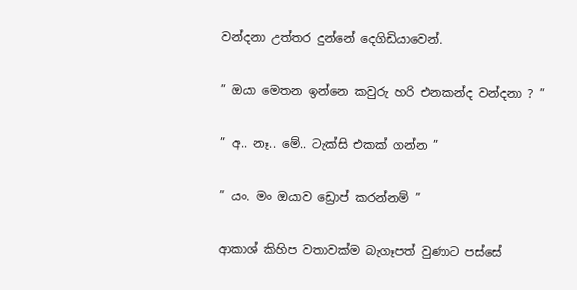වන්දනා උත්තර දුන්නේ දෙගිඩියාවෙන්.

” ඔයා මෙතන ඉන්නෙ කවුරු හරි එනකන්ද වන්දනා ? ”

” අ.. නෑ.. මේ.. ටැක්සි එකක් ගන්න ”

” යං. මං ඔයාව ඩ්‍රොප් කරන්නම් ”

ආකාශ් කිහිප වතාවක්ම බැගෑපත් වුණාට පස්සේ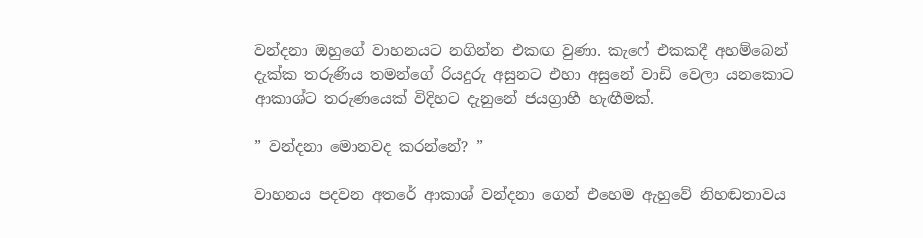වන්දනා ඔහුගේ වාහනයට නගින්න එකඟ වුණා. කැෆේ එකකදී අහම්බෙන් දැක්ක තරුණිය තමන්ගේ රියදුරු අසුනට එහා අසුනේ වාඩි වෙලා යනකොට ආකාශ්ට තරුණයෙක් විදිහට දැනුනේ ජයග්‍රාහී හැඟීමක්.

” වන්දනා මොනවද කරන්නේ? ”

වාහනය පදවන අතරේ ආකාශ් වන්දනා ගෙන් එහෙම ඇහුවේ නිහඬතාවය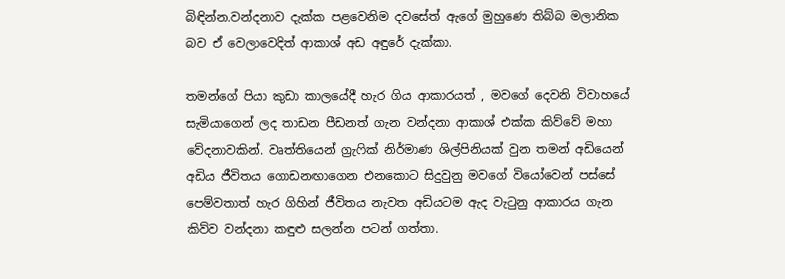බිඳින්න.වන්දනාව දැක්ක පළවෙනිම දවසේත් ඇගේ මුහුණෙ තිබ්බ මලානික බව ඒ වෙලාවෙදිත් ආකාශ් අඩ අඳුරේ දැක්කා.

තමන්ගේ පියා කුඩා කාලයේදී හැර ගිය ආකාරයත් , මවගේ දෙවනි විවාහයේ සැමියාගෙන් ලද තාඩන පීඩනත් ගැන වන්දනා ආකාශ් එක්ක කිව්වේ මහා වේදනාවකින්. වෘත්තියෙන් ග්‍රැෆික් නිර්මාණ ශිල්පිනියක් වුන තමන් අඩියෙන් අඩිය ජීවිතය ගොඩනඟාගෙන එනකොට සිදුවුනු මවගේ වියෝවෙන් පස්සේ පෙම්වතාත් හැර ගිහින් ජීවිතය නැවත අඩියටම ඇද වැටුනු ආකාරය ගැන කිව්ව වන්දනා කඳුළු සලන්න පටන් ගත්තා.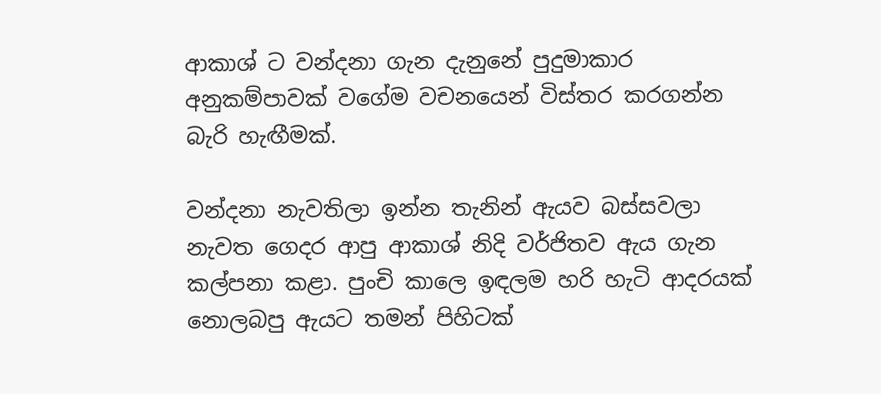ආකාශ් ට වන්දනා ගැන දැනුනේ පුදුමාකාර අනුකම්පාවක් වගේම වචනයෙන් විස්තර කරගන්න බැරි හැඟීමක්.

වන්දනා නැවතිලා ඉන්න තැනින් ඇයව බස්සවලා නැවත ගෙදර ආපු ආකාශ් නිදි වර්ජිතව ඇය ගැන කල්පනා කළා. පුංචි කාලෙ ඉඳලම හරි හැටි ආදරයක් නොලබපු ඇයට තමන් පිහිටක්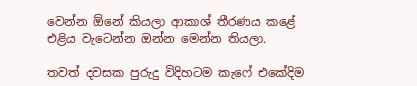වෙන්න ඕනේ කියලා ආකාශ් තීරණය කළේ එළිය වැටෙන්න ඔන්න මෙන්න තියලා.

තවත් දවසක පුරුදු විදිහටම කැෆේ එකේදිම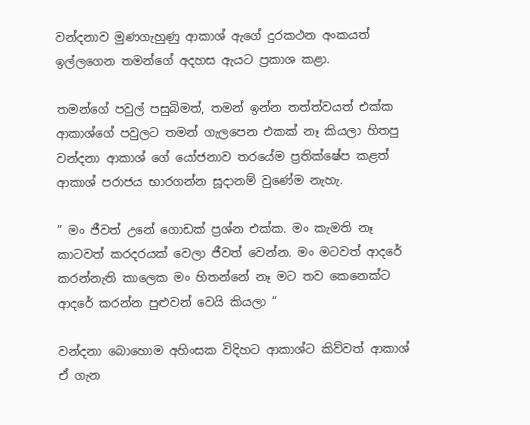වන්දනාව මුණගැහුණු ආකාශ් ඇගේ දුරකථන අංකයත් ඉල්ලගෙන තමන්ගේ අදහස ඇයට ප්‍රකාශ කළා.

තමන්ගේ පවුල් පසුබිමත්, තමන් ඉන්න තත්ත්වයත් එක්ක ආකාශ්ගේ පවුලට තමන් ගැලපෙන එකක් නෑ කියලා හිතපු වන්දනා ආකාශ් ගේ යෝජනාව තරයේම ප්‍රතික්ෂේප කළත් ආකාශ් පරාජය භාරගන්න සූදානම් වුණේම නැහැ.

” මං ජීවත් උනේ ගොඩක් ප්‍රශ්න එක්ක. මං කැමති නෑ කාටවත් කරදරයක් වෙලා ජීවත් වෙන්න. මං මටවත් ආදරේ කරන්නැති කාලෙක මං හිතන්නේ නෑ මට තව කෙනෙක්ට ආදරේ කරන්න පුළුවන් වෙයි කියලා “

වන්දනා බොහොම අහිංසක විදිහට ආකාශ්ට කිව්වත් ආකාශ් ඒ ගැන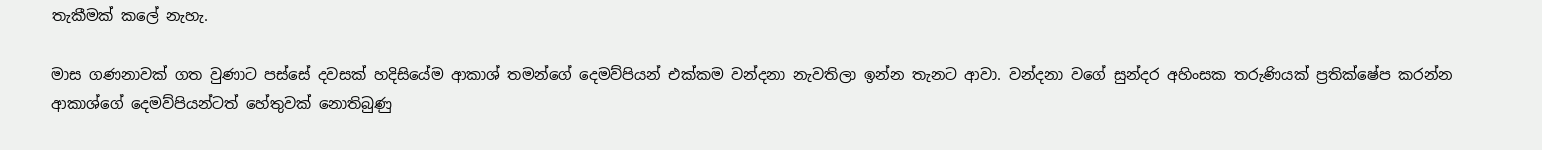තැකීමක් කලේ නැහැ.

මාස ගණනාවක් ගත වුණාට පස්සේ දවසක් හදිසියේම ආකාශ් තමන්ගේ දෙමව්පියන් එක්කම වන්දනා නැවතිලා ඉන්න තැනට ආවා. වන්දනා වගේ සුන්දර අහිංසක තරුණියක් ප්‍රතික්ෂේප කරන්න ආකාශ්ගේ දෙමව්පියන්ටත් හේතුවක් නොතිබුණු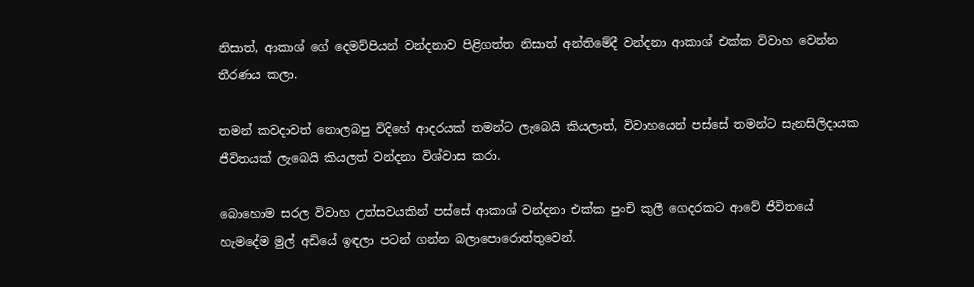නිසාත්, ආකාශ් ගේ දෙමව්පියන් වන්දනාව පිළිගත්ත නිසාත් අන්තිමේදී වන්දනා ආකාශ් එක්ක විවාහ වෙන්න තීරණය කලා.

තමන් කවදාවත් නොලබපු විදිහේ ආදරයක් තමන්ට ලැබෙයි කියලාත්, විවාහයෙන් පස්සේ තමන්ට සැනසිලිදායක ජීවිතයක් ලැබෙයි කියලත් වන්දනා විශ්වාස කරා.

බොහොම සරල විවාහ උත්සවයකින් පස්සේ ආකාශ් වන්දනා එක්ක පුංචි කුලී ගෙදරකට ආවේ ජීවිතයේ හැමදේම මුල් අඩියේ ඉඳලා පටන් ගන්න බලාපොරොත්තුවෙන්.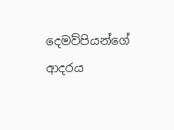දෙමව්පියන්ගේ ආදරය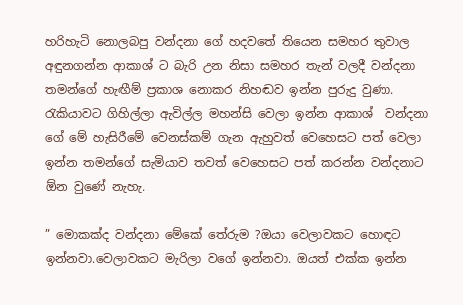හරිහැටි නොලබපු වන්දනා ගේ හදවතේ තියෙන සමහර තුවාල අඳුනගන්න ආකාශ් ට බැරි උන නිසා සමහර තැන් වලදී වන්දනා තමන්ගේ හැඟීම් ප්‍රකාශ නොකර නිහඬව ඉන්න පුරුදු වුණා. රැකියාවට ගිහිල්ලා ඇවිල්ල මහන්සි වෙලා ඉන්න ආකාශ්  වන්දනා ගේ මේ හැසිරීමේ වෙනස්කම් ගැන ඇහුවත් වෙහෙසට පත් වෙලා ඉන්න තමන්ගේ සැමියාව තවත් වෙහෙසට පත් කරන්න වන්දනාට ඕන වුණේ නැහැ.

” මොකක්ද වන්දනා මේකේ තේරුම ?ඔයා වෙලාවකට හොඳට ඉන්නවා.වෙලාවකට මැරිලා වගේ ඉන්නවා. ඔයත් එක්ක ඉන්න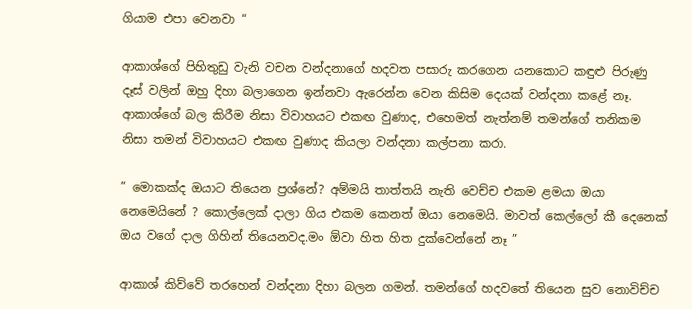ගියාම එපා වෙනවා “

ආකාශ්ගේ පිහිතුඩු වැනි වචන වන්දනාගේ හදවත පසාරු කරගෙන යනකොට කඳුළු පිරුණු දෑස් වලින් ඔහු දිහා බලාගෙන ඉන්නවා ඇරෙන්න වෙන කිසිම දෙයක් වන්දනා කළේ නෑ. ආකාශ්ගේ බල කිරීම නිසා විවාහයට එකඟ වුණාද, එහෙමත් නැත්නම් තමන්ගේ තනිකම නිසා තමන් විවාහයට එකඟ වුණාද කියලා වන්දනා කල්පනා කරා.

” මොකක්ද ඔයාට තියෙන ප්‍රශ්නේ? අම්මයි තාත්තයි නැති වෙච්ච එකම ළමයා ඔයා නෙමෙයිනේ ? කොල්ලෙක් දාලා ගිය එකම කෙනත් ඔයා නෙමෙයි. මාවත් කෙල්ලෝ කී දෙනෙක් ඔය වගේ දාල ගිහින් තියෙනවද.මං ඕවා හිත හිත දුක්වෙන්නේ නෑ ”

ආකාශ් කිව්වේ තරහෙන් වන්දනා දිහා බලන ගමන්. තමන්ගේ හදවතේ තියෙන සුව නොවිච්ච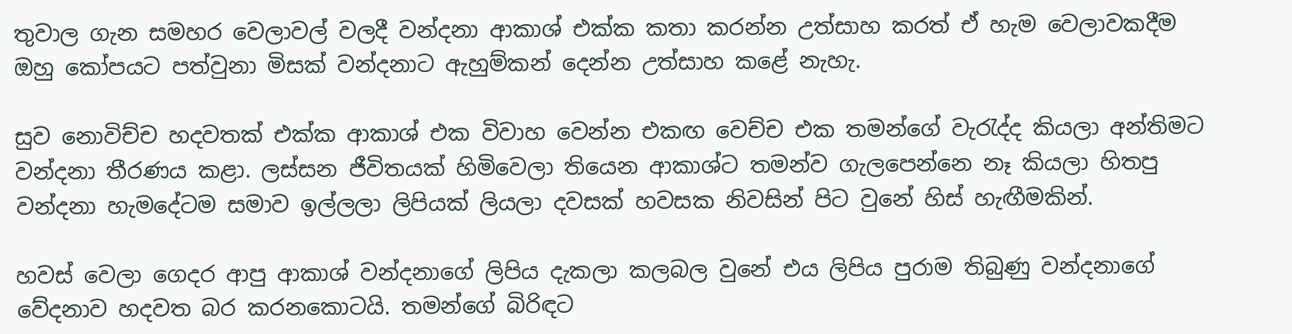තුවාල ගැන සමහර වෙලාවල් වලදී වන්දනා ආකාශ් එක්ක කතා කරන්න උත්සාහ කරත් ඒ හැම වෙලාවකදීම ඔහු කෝපයට පත්වුනා මිසක් වන්දනාට ඇහුම්කන් දෙන්න උත්සාහ කළේ නැහැ.

සුව නොවිච්ච හදවතක් එක්ක ආකාශ් එක විවාහ වෙන්න එකඟ වෙච්ච එක තමන්ගේ වැරැද්ද කියලා අන්තිමට වන්දනා තීරණය කළා. ලස්සන ජීවිතයක් හිමිවෙලා තියෙන ආකාශ්ට තමන්ව ගැලපෙන්නෙ නෑ කියලා හිතපු වන්දනා හැමදේටම සමාව ඉල්ලලා ලිපියක් ලියලා දවසක් හවසක නිවසින් පිට වුනේ හිස් හැඟීමකින්.

හවස් වෙලා ගෙදර ආපු ආකාශ් වන්දනාගේ ලිපිය දැකලා කලබල වුනේ එය ලිපිය පුරාම තිබුණු වන්දනාගේ වේදනාව හදවත බර කරනකොටයි. තමන්ගේ බිරිඳට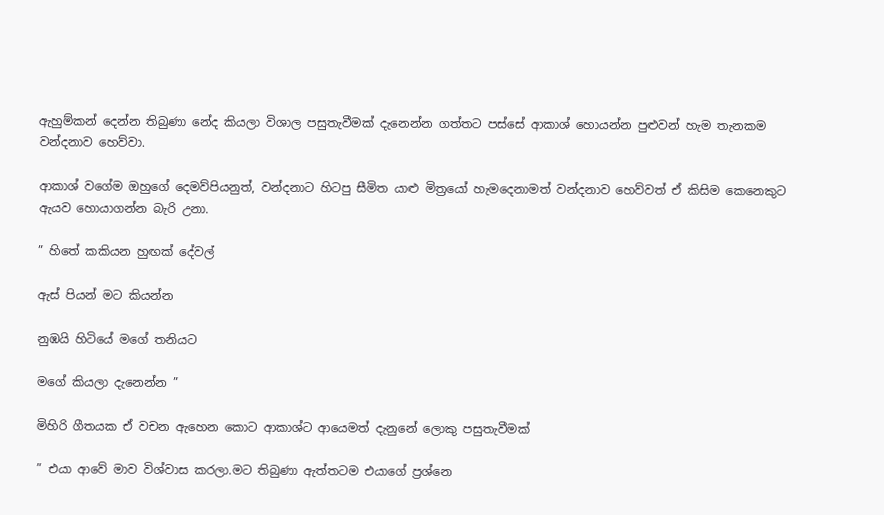ඇහුම්කන් දෙන්න තිබුණා නේද කියලා විශාල පසුතැවීමක් දැනෙන්න ගත්තට පස්සේ ආකාශ් හොයන්න පුළුවන් හැම තැනකම වන්දනාව හෙව්වා.

ආකාශ් වගේම ඔහුගේ දෙමව්පියනුත්, වන්දනාට හිටපු සීමිත යාළු මිත්‍රයෝ හැමදෙනාමත් වන්දනාව හෙව්වත් ඒ කිසිම කෙනෙකුට ඇයව හොයාගන්න බැරි උනා.

” හිතේ කකියන හුඟක් දේවල්

ඇස් පියන් මට කියන්න

නුඹයි හිටියේ මගේ තනියට

මගේ කියලා දැනෙන්න ”

මිහිරි ගීතයක ඒ වචන ඇහෙන කොට ආකාශ්ට ආයෙමත් දැනුනේ ලොකු පසුතැවීමක්

” එයා ආවේ මාව විශ්වාස කරලා.මට තිබුණා ඇත්තටම එයාගේ ප්‍රශ්නෙ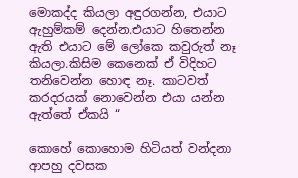මොකද්ද කියලා අඳුරගන්න, එයාට ඇහුම්කම් දෙන්න.එයාට හිතෙන්න ඇති එයාට මේ ලෝකෙ කවුරුත් නෑ කියලා.කිසිම කෙනෙක් ඒ විදිහට තනිවෙන්න හොඳ නෑ. කාටවත් කරදරයක් නොවෙන්න එයා යන්න ඇත්තේ ඒකයි “

කොහේ කොහොම හිටියත් වන්දනා ආපහු දවසක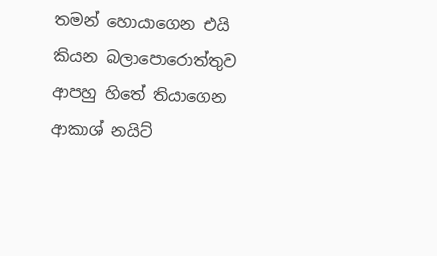තමන් හොයාගෙන එයි කියන බලාපොරොත්තුව ආපහු හිතේ තියාගෙන ආකාශ් නයිට්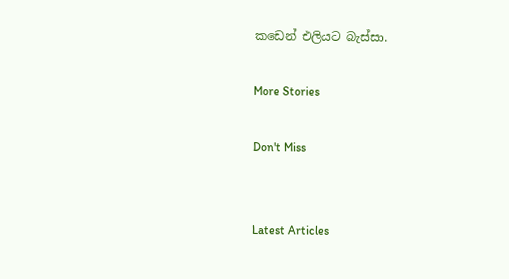කඩෙන් එලියට බැස්සා.

More Stories

Don't Miss


Latest Articles